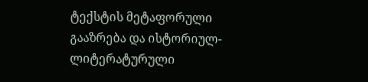ტექსტის მეტაფორული გააზრება და ისტორიულ-ლიტერატურული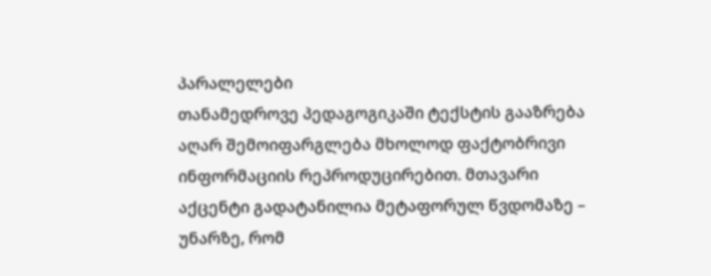პარალელები
თანამედროვე პედაგოგიკაში ტექსტის გააზრება აღარ შემოიფარგლება მხოლოდ ფაქტობრივი ინფორმაციის რეპროდუცირებით. მთავარი აქცენტი გადატანილია მეტაფორულ წვდომაზე – უნარზე, რომ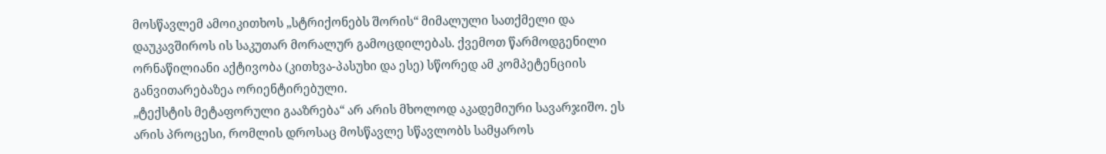მოსწავლემ ამოიკითხოს „სტრიქონებს შორის“ მიმალული სათქმელი და დაუკავშიროს ის საკუთარ მორალურ გამოცდილებას. ქვემოთ წარმოდგენილი ორნაწილიანი აქტივობა (კითხვა-პასუხი და ესე) სწორედ ამ კომპეტენციის განვითარებაზეა ორიენტირებული.
„ტექსტის მეტაფორული გააზრება“ არ არის მხოლოდ აკადემიური სავარჯიშო. ეს არის პროცესი, რომლის დროსაც მოსწავლე სწავლობს სამყაროს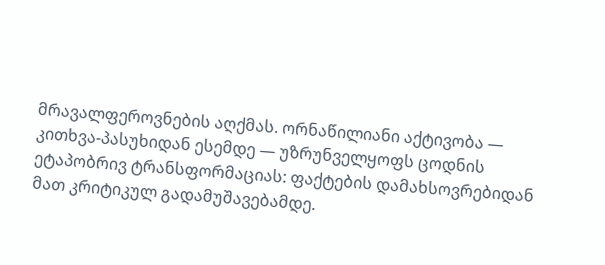მრავალფეროვნების აღქმას. ორნაწილიანი აქტივობა — კითხვა-პასუხიდან ესემდე — უზრუნველყოფს ცოდნის ეტაპობრივ ტრანსფორმაციას: ფაქტების დამახსოვრებიდან მათ კრიტიკულ გადამუშავებამდე.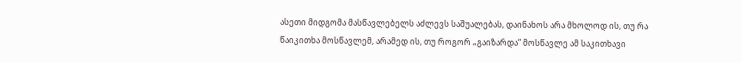ასეთი მიდგომა მასწავლებელს აძლევს საშუალებას, დაინახოს არა მხოლოდ ის, თუ რა წაიკითხა მოსწავლემ, არამედ ის, თუ როგორ „გაიზარდა“ მოსწავლე ამ საკითხავი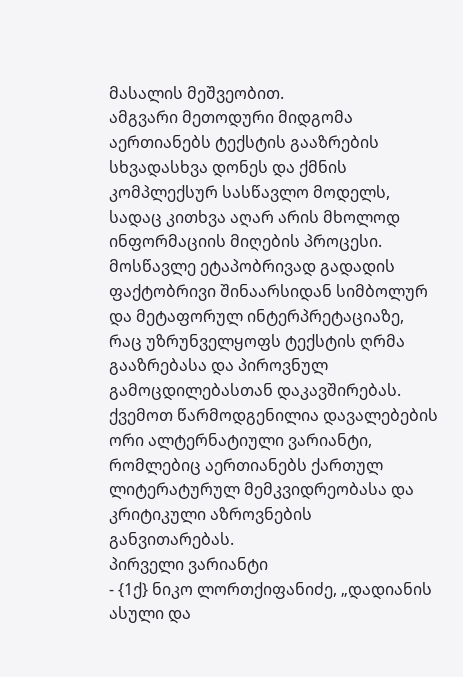მასალის მეშვეობით.
ამგვარი მეთოდური მიდგომა აერთიანებს ტექსტის გააზრების სხვადასხვა დონეს და ქმნის კომპლექსურ სასწავლო მოდელს, სადაც კითხვა აღარ არის მხოლოდ ინფორმაციის მიღების პროცესი. მოსწავლე ეტაპობრივად გადადის ფაქტობრივი შინაარსიდან სიმბოლურ და მეტაფორულ ინტერპრეტაციაზე, რაც უზრუნველყოფს ტექსტის ღრმა გააზრებასა და პიროვნულ გამოცდილებასთან დაკავშირებას. ქვემოთ წარმოდგენილია დავალებების ორი ალტერნატიული ვარიანტი, რომლებიც აერთიანებს ქართულ ლიტერატურულ მემკვიდრეობასა და კრიტიკული აზროვნების განვითარებას.
პირველი ვარიანტი
- {1ქ} ნიკო ლორთქიფანიძე, „დადიანის ასული და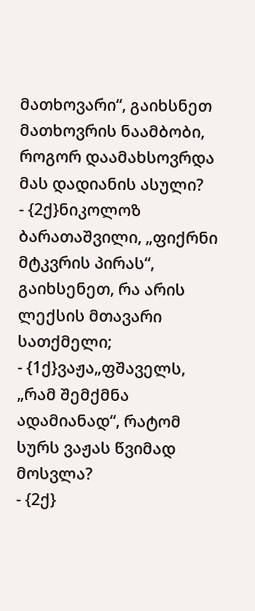მათხოვარი“, გაიხსნეთ მათხოვრის ნაამბობი, როგორ დაამახსოვრდა მას დადიანის ასული?
- {2ქ}ნიკოლოზ ბარათაშვილი, „ფიქრნი მტკვრის პირას“, გაიხსენეთ, რა არის ლექსის მთავარი სათქმელი;
- {1ქ}ვაჟა„ფშაველს, „რამ შემქმნა ადამიანად“, რატომ სურს ვაჟას წვიმად მოსვლა?
- {2ქ}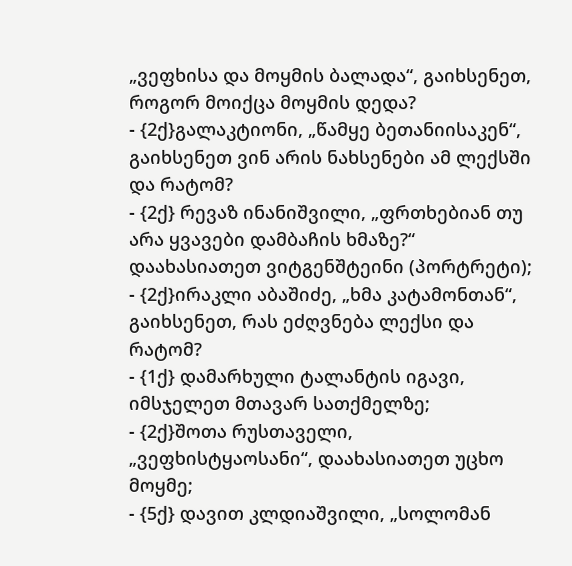„ვეფხისა და მოყმის ბალადა“, გაიხსენეთ, როგორ მოიქცა მოყმის დედა?
- {2ქ}გალაკტიონი, „წამყე ბეთანიისაკენ“, გაიხსენეთ ვინ არის ნახსენები ამ ლექსში და რატომ?
- {2ქ} რევაზ ინანიშვილი, „ფრთხებიან თუ არა ყვავები დამბაჩის ხმაზე?“ დაახასიათეთ ვიტგენშტეინი (პორტრეტი);
- {2ქ}ირაკლი აბაშიძე, „ხმა კატამონთან“, გაიხსენეთ, რას ეძღვნება ლექსი და რატომ?
- {1ქ} დამარხული ტალანტის იგავი, იმსჯელეთ მთავარ სათქმელზე;
- {2ქ}შოთა რუსთაველი, „ვეფხისტყაოსანი“, დაახასიათეთ უცხო მოყმე;
- {5ქ} დავით კლდიაშვილი, „სოლომან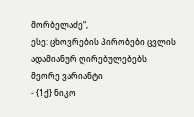მორბელაძე“,
ესე: ცხოვრების პირობები ცვლის ადამიანურ ღირებულებებს
მეორე ვარიანტი
- {1ქ} ნიკო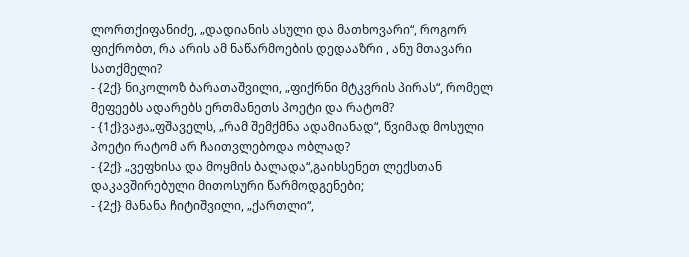ლორთქიფანიძე, „დადიანის ასული და მათხოვარი“, როგორ ფიქრობთ, რა არის ამ ნაწარმოების დედააზრი , ანუ მთავარი სათქმელი?
- {2ქ} ნიკოლოზ ბარათაშვილი, „ფიქრნი მტკვრის პირას“, რომელ მეფეებს ადარებს ერთმანეთს პოეტი და რატომ?
- {1ქ}ვაჟა„ფშაველს, „რამ შემქმნა ადამიანად“, წვიმად მოსული პოეტი რატომ არ ჩაითვლებოდა ობლად?
- {2ქ} „ვეფხისა და მოყმის ბალადა“,გაიხსენეთ ლექსთან დაკავშირებული მითოსური წარმოდგენები;
- {2ქ} მანანა ჩიტიშვილი, „ქართლი“,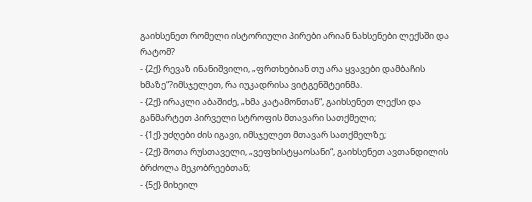გაიხსენეთ რომელი ისტორიული პირები არიან ნახსენები ლექსში და რატომ?
- {2ქ} რევაზ ინანიშვილი, „ფრთხებიან თუ არა ყვავები დამბაჩის ხმაზე“?იმსჯელეთ, რა იუკადრისა ვიტგენშტეინმა.
- {2ქ} ირაკლი აბაშიძე, „ხმა კატამონთან“, გაიხსენეთ ლექსი და განმარტეთ პირველი სტროფის მთავარი სათქმელი;
- {1ქ} უძღები ძის იგავი, იმსჯელეთ მთავარ სათქმელზე;
- {2ქ} შოთა რუსთაველი, „ვეფხისტყაოსანი“, გაიხსენეთ ავთანდილის ბრძოლა მეკობრეებთან;
- {5ქ} მიხეილ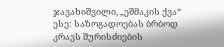ჯავახიშვილი, „ეშმაკის ქვა“
ესე: საზოგადოებას ბრბოდ კრავს შურისძიების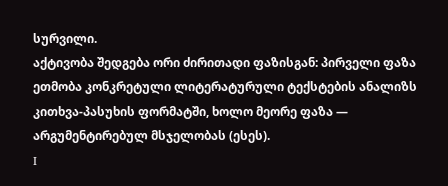სურვილი.
აქტივობა შედგება ორი ძირითადი ფაზისგან: პირველი ფაზა ეთმობა კონკრეტული ლიტერატურული ტექსტების ანალიზს კითხვა-პასუხის ფორმატში, ხოლო მეორე ფაზა — არგუმენტირებულ მსჯელობას (ესეს).
I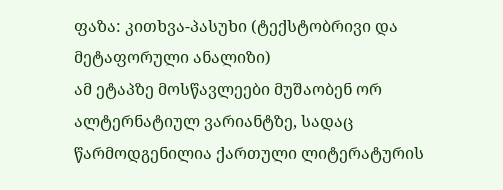ფაზა: კითხვა-პასუხი (ტექსტობრივი და მეტაფორული ანალიზი)
ამ ეტაპზე მოსწავლეები მუშაობენ ორ ალტერნატიულ ვარიანტზე, სადაც წარმოდგენილია ქართული ლიტერატურის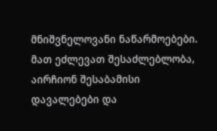მნიშვნელოვანი ნაწარმოებები. მათ ეძლევათ შესაძლებლობა, აირჩიონ შესაბამისი დავალებები და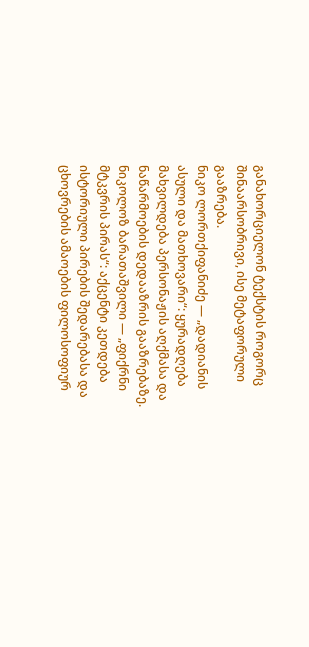განახორციელონ ტექსტის როგორც შინაარსობრივი, ისე მეტაფორული გააზრება.
ნიკო ლორთქიფანიძე — „დადიანის ასული და მათხოვარი“: ყურადღება მახვილდება პერსონაჟის აღქმასა და ნაწარმოების დედააზრის გააზრებაზე.
ნიკოლოზ ბარათაშვილი — „ფიქრნი მტკვრის პირას“: აქცენტი კეთდება ისტორიული პირების შედარებასა და ცხოვრების ამაოების ფილოსოფიურ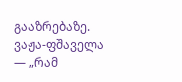გააზრებაზე.
ვაჟა-ფშაველა — „რამ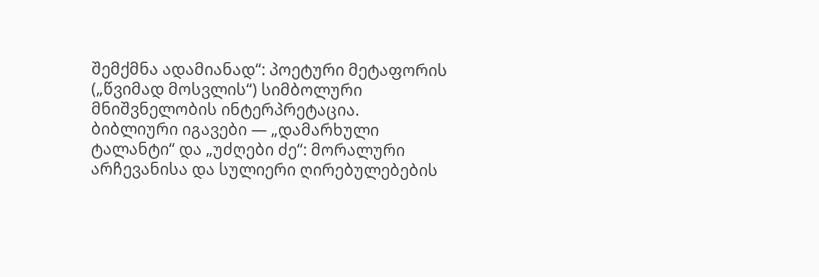შემქმნა ადამიანად“: პოეტური მეტაფორის („წვიმად მოსვლის“) სიმბოლური მნიშვნელობის ინტერპრეტაცია.
ბიბლიური იგავები — „დამარხული ტალანტი“ და „უძღები ძე“: მორალური არჩევანისა და სულიერი ღირებულებების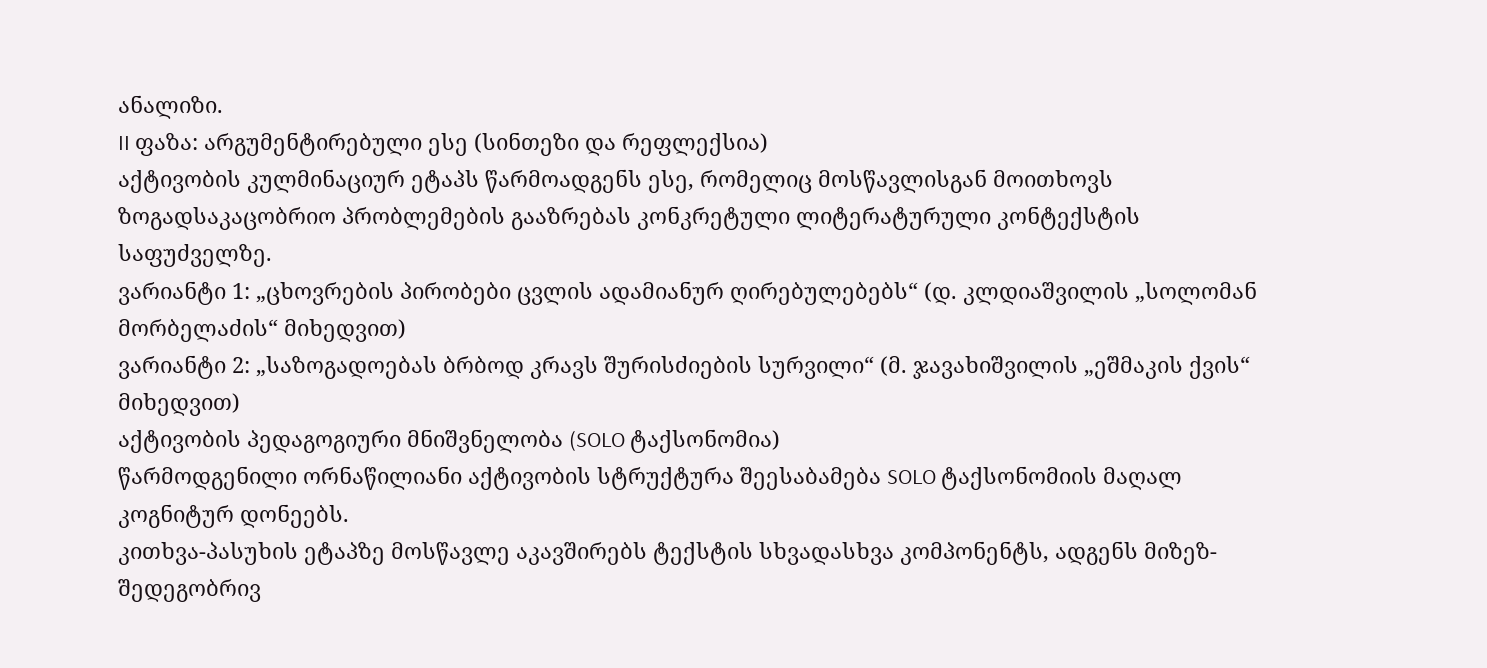ანალიზი.
II ფაზა: არგუმენტირებული ესე (სინთეზი და რეფლექსია)
აქტივობის კულმინაციურ ეტაპს წარმოადგენს ესე, რომელიც მოსწავლისგან მოითხოვს ზოგადსაკაცობრიო პრობლემების გააზრებას კონკრეტული ლიტერატურული კონტექსტის საფუძველზე.
ვარიანტი 1: „ცხოვრების პირობები ცვლის ადამიანურ ღირებულებებს“ (დ. კლდიაშვილის „სოლომან მორბელაძის“ მიხედვით)
ვარიანტი 2: „საზოგადოებას ბრბოდ კრავს შურისძიების სურვილი“ (მ. ჯავახიშვილის „ეშმაკის ქვის“ მიხედვით)
აქტივობის პედაგოგიური მნიშვნელობა (SOLO ტაქსონომია)
წარმოდგენილი ორნაწილიანი აქტივობის სტრუქტურა შეესაბამება SOLO ტაქსონომიის მაღალ კოგნიტურ დონეებს.
კითხვა-პასუხის ეტაპზე მოსწავლე აკავშირებს ტექსტის სხვადასხვა კომპონენტს, ადგენს მიზეზ-შედეგობრივ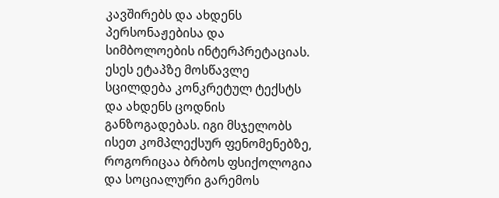კავშირებს და ახდენს პერსონაჟებისა და სიმბოლოების ინტერპრეტაციას.
ესეს ეტაპზე მოსწავლე სცილდება კონკრეტულ ტექსტს და ახდენს ცოდნის განზოგადებას. იგი მსჯელობს ისეთ კომპლექსურ ფენომენებზე, როგორიცაა ბრბოს ფსიქოლოგია და სოციალური გარემოს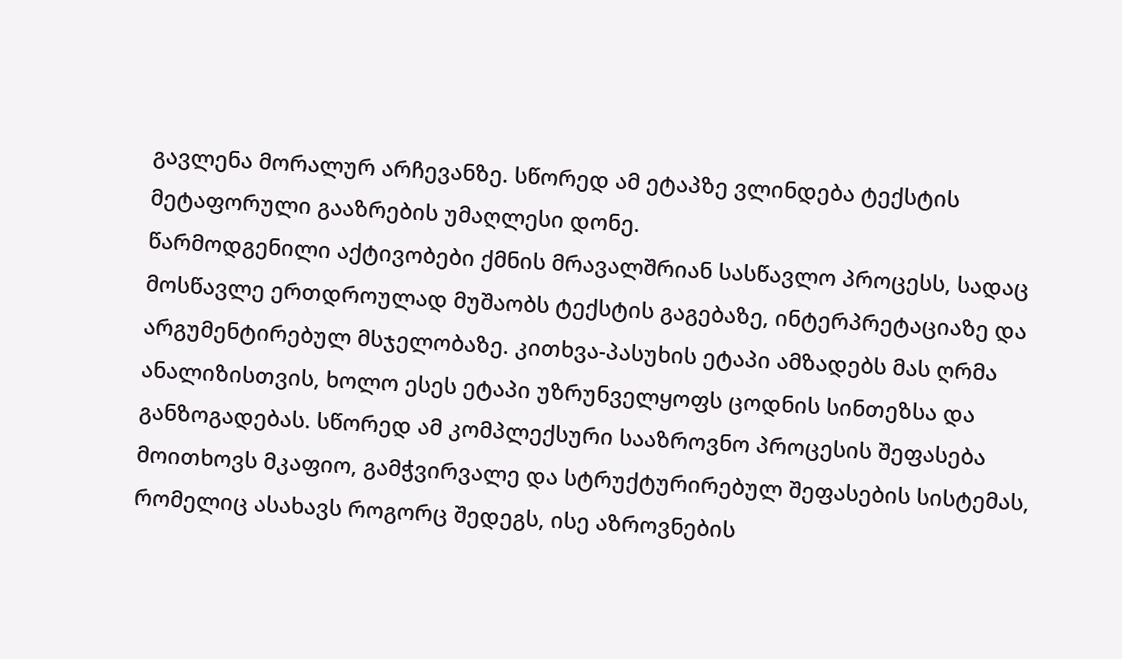გავლენა მორალურ არჩევანზე. სწორედ ამ ეტაპზე ვლინდება ტექსტის მეტაფორული გააზრების უმაღლესი დონე.
წარმოდგენილი აქტივობები ქმნის მრავალშრიან სასწავლო პროცესს, სადაც მოსწავლე ერთდროულად მუშაობს ტექსტის გაგებაზე, ინტერპრეტაციაზე და არგუმენტირებულ მსჯელობაზე. კითხვა-პასუხის ეტაპი ამზადებს მას ღრმა ანალიზისთვის, ხოლო ესეს ეტაპი უზრუნველყოფს ცოდნის სინთეზსა და განზოგადებას. სწორედ ამ კომპლექსური სააზროვნო პროცესის შეფასება მოითხოვს მკაფიო, გამჭვირვალე და სტრუქტურირებულ შეფასების სისტემას, რომელიც ასახავს როგორც შედეგს, ისე აზროვნების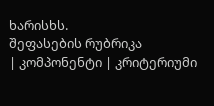ხარისხს.
შეფასების რუბრიკა
| კომპონენტი | კრიტერიუმი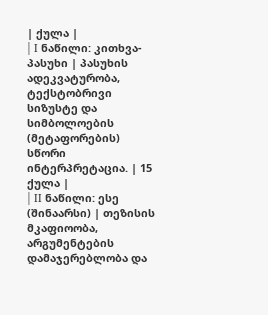| ქულა |
| I ნაწილი: კითხვა-პასუხი | პასუხის ადეკვატურობა, ტექსტობრივი სიზუსტე და სიმბოლოების (მეტაფორების) სწორი ინტერპრეტაცია. | 15 ქულა |
| II ნაწილი: ესე (შინაარსი) | თეზისის მკაფიოობა, არგუმენტების დამაჯერებლობა და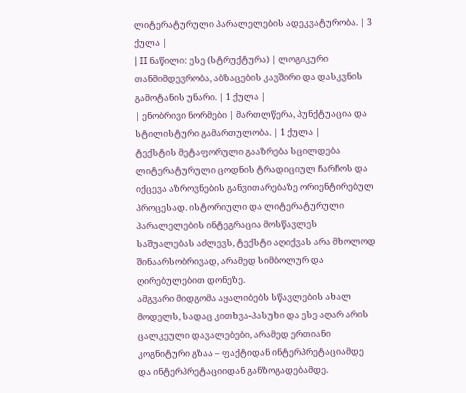ლიტერატურული პარალელების ადეკვატურობა. | 3 ქულა |
| II ნაწილი: ესე (სტრუქტურა) | ლოგიკური თანმიმდევრობა, აბზაცების კავშირი და დასკვნის გამოტანის უნარი. | 1 ქულა |
| ენობრივი ნორმები | მართლწერა, პუნქტუაცია და სტილისტური გამართულობა. | 1 ქულა |
ტექსტის მეტაფორული გააზრება სცილდება ლიტერატურული ცოდნის ტრადიციულ ჩარჩოს და იქცევა აზროვნების განვითარებაზე ორიენტირებულ პროცესად. ისტორიული და ლიტერატურული პარალელების ინტეგრაცია მოსწავლეს საშუალებას აძლევს, ტექსტი აღიქვას არა მხოლოდ შინაარსობრივად, არამედ სიმბოლურ და ღირებულებით დონეზე.
ამგვარი მიდგომა აყალიბებს სწავლების ახალ მოდელს, სადაც კითხვა-პასუხი და ესე აღარ არის ცალკეული დავალებები, არამედ ერთიანი კოგნიტური გზაა – ფაქტიდან ინტერპრეტაციამდე და ინტერპრეტაციიდან განზოგადებამდე.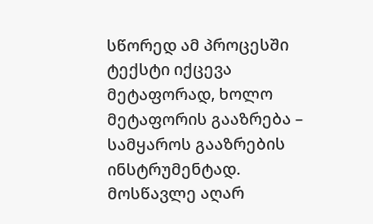სწორედ ამ პროცესში ტექსტი იქცევა მეტაფორად, ხოლო მეტაფორის გააზრება – სამყაროს გააზრების ინსტრუმენტად. მოსწავლე აღარ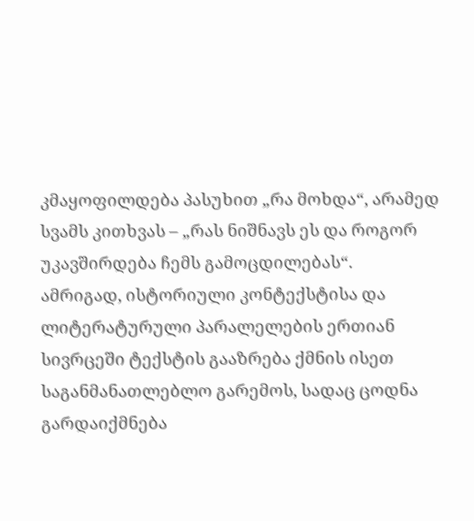კმაყოფილდება პასუხით „რა მოხდა“, არამედ სვამს კითხვას – „რას ნიშნავს ეს და როგორ უკავშირდება ჩემს გამოცდილებას“.
ამრიგად, ისტორიული კონტექსტისა და ლიტერატურული პარალელების ერთიან სივრცეში ტექსტის გააზრება ქმნის ისეთ საგანმანათლებლო გარემოს, სადაც ცოდნა გარდაიქმნება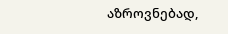აზროვნებად,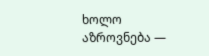ხოლო აზროვნება —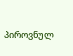პიროვნულ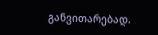განვითარებად.